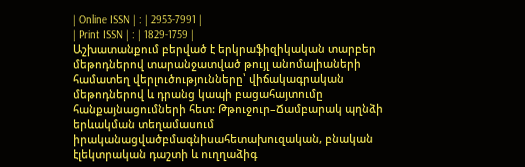| Online ISSN | : | 2953-7991 |
| Print ISSN | : | 1829-1759 |
Աշխատանքում բերված է երկրաֆիզիկական տարբեր մեթոդներով տարանջատված թույլ անոմալիաների համատեղ վերլուծությունները՝ վիճակագրական մեթոդներով և դրանց կապի բացահայտումը հանքայնացումների հետ: Թթուջուր–Ճամբարակ պղնձի երևակման տեղամասում իրականացվածբմագնիսահետախուզական, բնական էլեկտրական դաշտի և ուղղաձիգ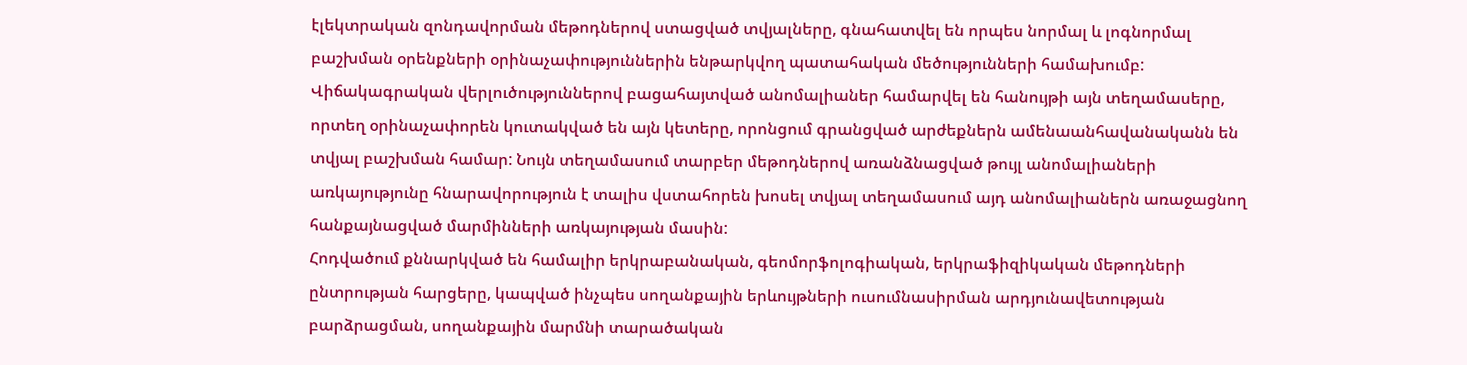էլեկտրական զոնդավորման մեթոդներով ստացված տվյալները, գնահատվել են որպես նորմալ և լոգնորմալ բաշխման օրենքների օրինաչափություններին ենթարկվող պատահական մեծությունների համախումբ: Վիճակագրական վերլուծություններով բացահայտված անոմալիաներ համարվել են հանույթի այն տեղամասերը, որտեղ օրինաչափորեն կուտակված են այն կետերը, որոնցում գրանցված արժեքներն ամենաանհավանականն են տվյալ բաշխման համար: Նույն տեղամասում տարբեր մեթոդներով առանձնացված թույլ անոմալիաների առկայությունը հնարավորություն է տալիս վստահորեն խոսել տվյալ տեղամասում այդ անոմալիաներն առաջացնող հանքայնացված մարմինների առկայության մասին:
Հոդվածում քննարկված են համալիր երկրաբանական, գեոմորֆոլոգիական, երկրաֆիզիկական մեթոդների ընտրության հարցերը, կապված ինչպես սողանքային երևույթների ուսումնասիրման արդյունավետության բարձրացման, սողանքային մարմնի տարածական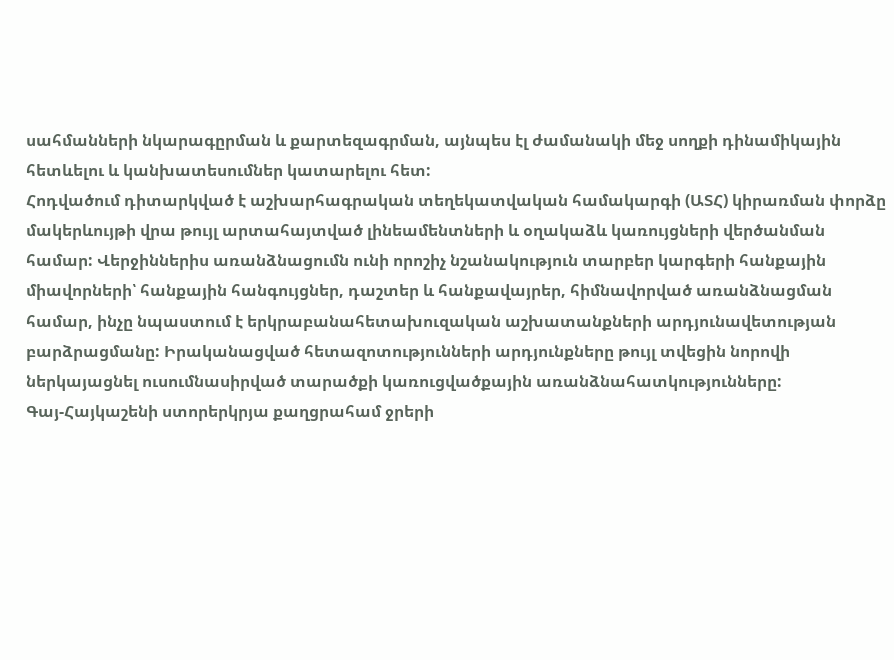սահմանների նկարագըրման և քարտեզագրման, այնպես էլ ժամանակի մեջ սողքի դինամիկային հետևելու և կանխատեսումներ կատարելու հետ:
Հոդվածում դիտարկված է աշխարհագրական տեղեկատվական համակարգի (ԱՏՀ) կիրառման փորձը մակերևույթի վրա թույլ արտահայտված լինեամենտների և օղակաձև կառույցների վերծանման համար: Վերջիններիս առանձնացումն ունի որոշիչ նշանակություն տարբեր կարգերի հանքային միավորների՝ հանքային հանգույցներ, դաշտեր և հանքավայրեր, հիմնավորված առանձնացման համար, ինչը նպաստում է երկրաբանահետախուզական աշխատանքների արդյունավետության բարձրացմանը: Իրականացված հետազոտությունների արդյունքները թույլ տվեցին նորովի ներկայացնել ուսումնասիրված տարածքի կառուցվածքային առանձնահատկությունները:
Գայ-Հայկաշենի ստորերկրյա քաղցրահամ ջրերի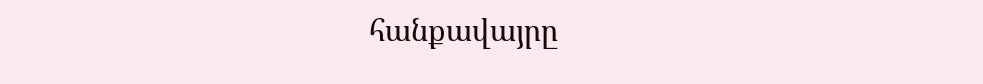հանքավայրը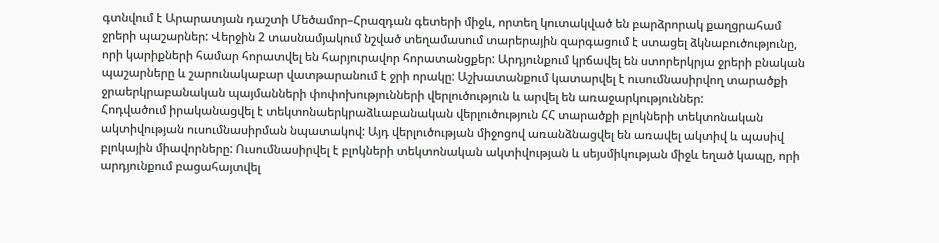գտնվում է Արարատյան դաշտի Մեծամոր–Հրազդան գետերի միջև, որտեղ կուտակված են բարձրորակ քաղցրահամ ջրերի պաշարներ: Վերջին 2 տասնամյակում նշված տեղամասում տարերային զարգացում է ստացել ձկնաբուծությունը, որի կարիքների համար հորատվել են հարյուրավոր հորատանցքեր: Արդյունքում կրճավել են ստորերկրյա ջրերի բնական պաշարները և շարունակաբար վատթարանում է ջրի որակը: Աշխատանքում կատարվել է ուսումնասիրվող տարածքի ջրաերկրաբանական պայմանների փոփոխությունների վերլուծություն և արվել են առաջարկություններ:
Հոդվածում իրականացվել է տեկտոնաերկրաձևաբանական վերլուծություն ՀՀ տարածքի բլոկների տեկտոնական ակտիվության ուսումնասիրման նպատակով: Այդ վերլուծության միջոցով առանձնացվել են առավել ակտիվ և պասիվ բլոկային միավորները: Ուսումնասիրվել է բլոկների տեկտոնական ակտիվության և սեյսմիկության միջև եղած կապը, որի արդյունքում բացահայտվել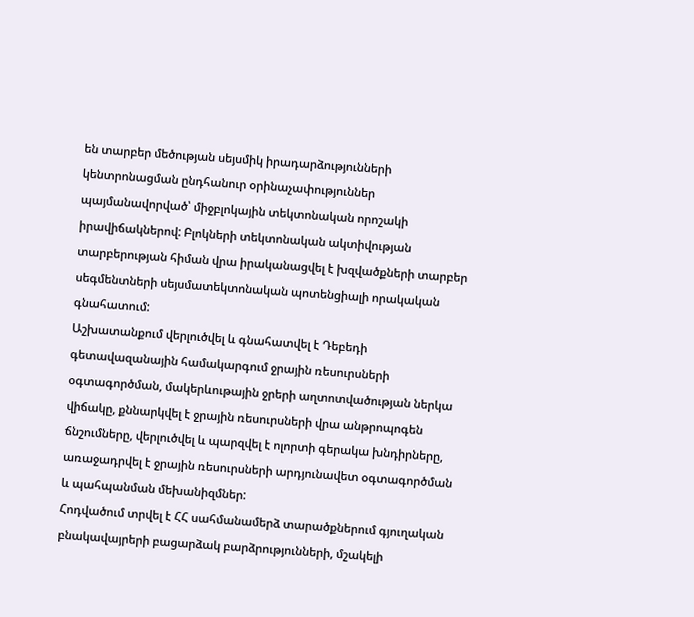են տարբեր մեծության սեյսմիկ իրադարձությունների կենտրոնացման ընդհանուր օրինաչափություններ պայմանավորված՝ միջբլոկային տեկտոնական որոշակի իրավիճակներով: Բլոկների տեկտոնական ակտիվության տարբերության հիման վրա իրականացվել է խզվածքների տարբեր սեգմենտների սեյսմատեկտոնական պոտենցիալի որակական գնահատում:
Աշխատանքում վերլուծվել և գնահատվել է Դեբեդի գետավազանային համակարգում ջրային ռեսուրսների օգտագործման, մակերևութային ջրերի աղտոտվածության ներկա վիճակը, քննարկվել է ջրային ռեսուրսների վրա անթրոպոգեն ճնշումները, վերլուծվել և պարզվել է ոլորտի գերակա խնդիրները, առաջադրվել է ջրային ռեսուրսների արդյունավետ օգտագործման և պահպանման մեխանիզմներ:
Հոդվածում տրվել է ՀՀ սահմանամերձ տարածքներում գյուղական բնակավայրերի բացարձակ բարձրությունների, մշակելի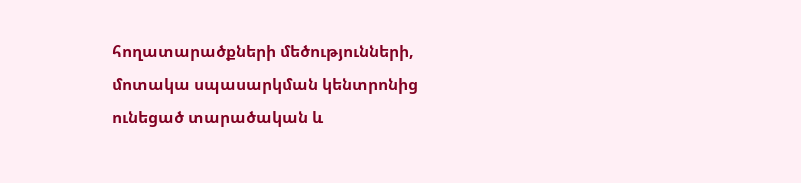հողատարածքների մեծությունների, մոտակա սպասարկման կենտրոնից ունեցած տարածական և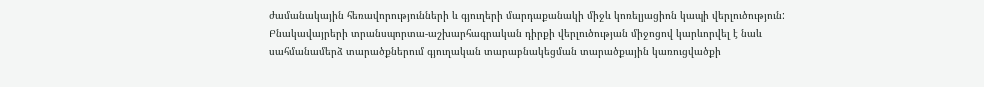ժամանակային հեռավորությունների և գյուղերի մարդաքանակի միջև կոռելյացիոն կապի վերլուծություն: Բնակավայրերի տրանսպորտա-աշխարհագրական դիրքի վերլուծության միջոցով կարևորվել է նաև սահմանամերձ տարածքներում գյուղական տարաբնակեցման տարածքային կառուցվածքի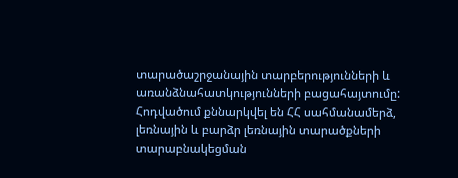տարածաշրջանային տարբերությունների և առանձնահատկությունների բացահայտումը:
Հոդվածում քննարկվել են ՀՀ սահմանամերձ, լեռնային և բարձր լեռնային տարածքների տարաբնակեցման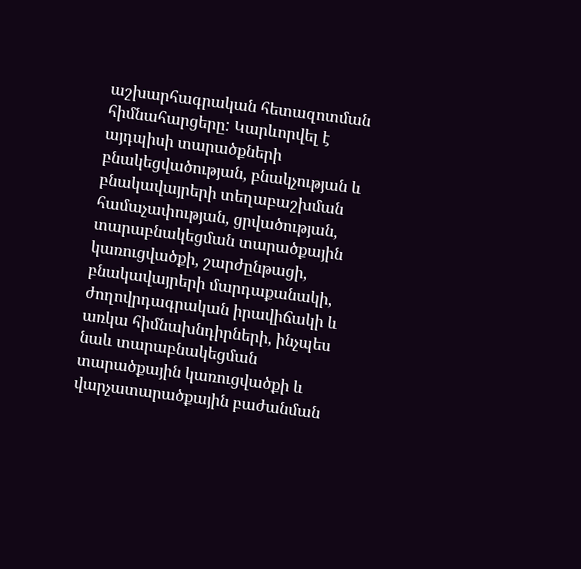աշխարհագրական հետազոտման հիմնահարցերը: Կարևորվել է այդպիսի տարածքների բնակեցվածության, բնակչության և բնակավայրերի տեղաբաշխման համաչափության, ցրվածության, տարաբնակեցման տարածքային կառուցվածքի, շարժընթացի, բնակավայրերի մարդաքանակի, ժողովրդագրական իրավիճակի և առկա հիմնախնդիրների, ինչպես նաև տարաբնակեցման տարածքային կառուցվածքի և վարչատարածքային բաժանման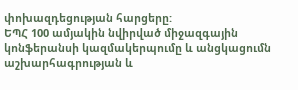փոխազդեցության հարցերը:
ԵՊՀ 100 ամյակին նվիրված միջազգային կոնֆերանսի կազմակերպումը և անցկացումն աշխարհագրության և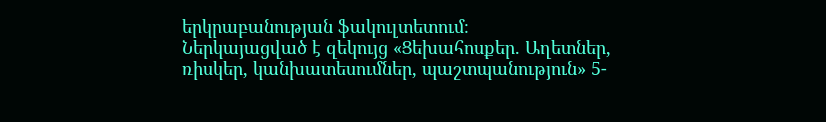երկրաբանության ֆակուլտետում։
Ներկայացված է զեկույց «Ցեխահոսքեր. Աղետներ, ռիսկեր, կանխատեսումներ, պաշտպանություն» 5-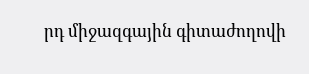րդ միջազգային գիտաժողովի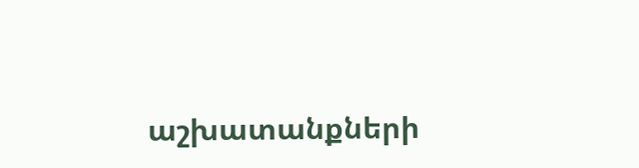աշխատանքների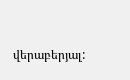վերաբերյալ: